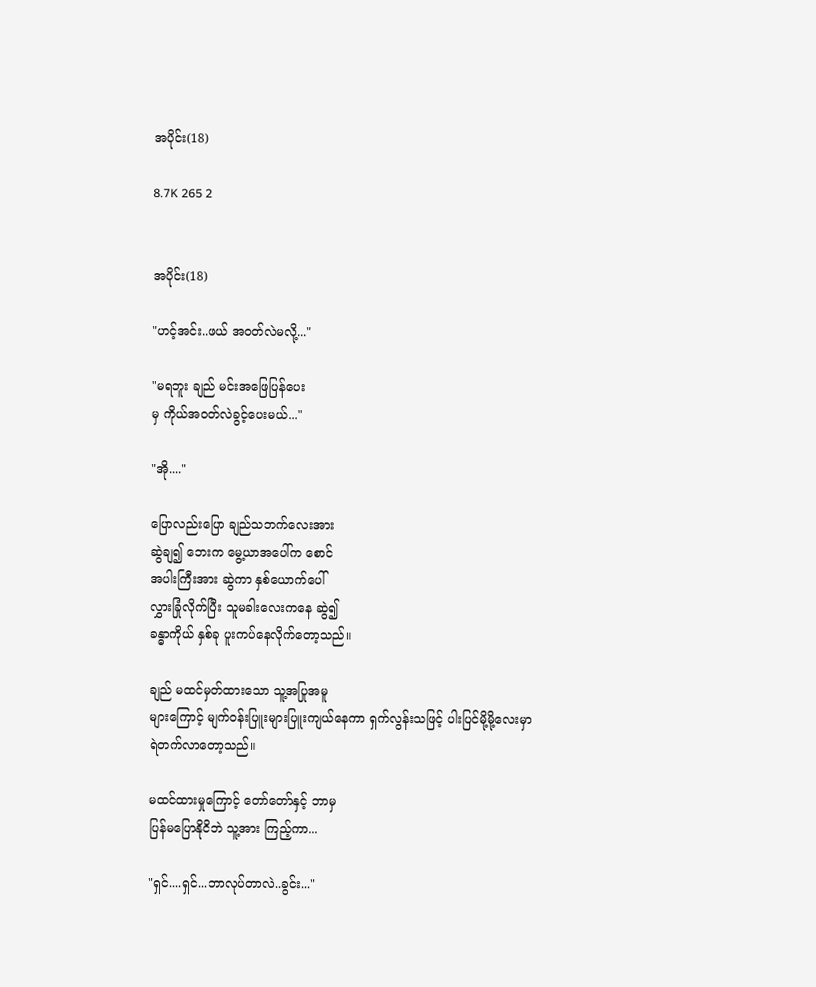အပိုင်း(18)

8.7K 265 2


အပိုင်း(18)

"ဟင့်အင်း..ဖယ် အဝတ်လဲမလို့..."

"မရဘူး ချည် မင်းအဖြေပြန်ပေး
မှ ကိုယ်အဝတ်လဲခွင့်ပေးမယ်..."

"အို...."

ပြောလည်းပြော ချည်သဘက်လေးအား
ဆွဲချ၍ ဘေးက မွေ့ယာအပေါ်က စောင်
အပါးကြီးအား ဆွဲကာ နှစ်ယောက်ပေါ်
လွှားခြုံလိုက်ပြီး သူမခါးလေးကနေ ဆွဲ၍
ခန္ဓာကိုယ် နှစ်ခု ပူးကပ်နေလိုက်တော့သည်။

ချည် မထင်မှတ်ထားသော သူ့အပြုအမူ
များကြောင့် မျက်ဝန်းပြူးများပြူးကျယ်နေကာ ရှက်လွန်းသဖြင့် ပါးပြင်မို့မို့လေးမှာ
ရဲတက်လာတော့သည်။

မထင်ထားမှုကြောင့် တော်တော်နှင့် ဘာမှ
ပြန်မပြောနိုငိဘဲ သူ့အား ကြည့်ကာ...

"ရှင်....ရှင်...ဘာလုပ်တာလဲ..ခွင်း..."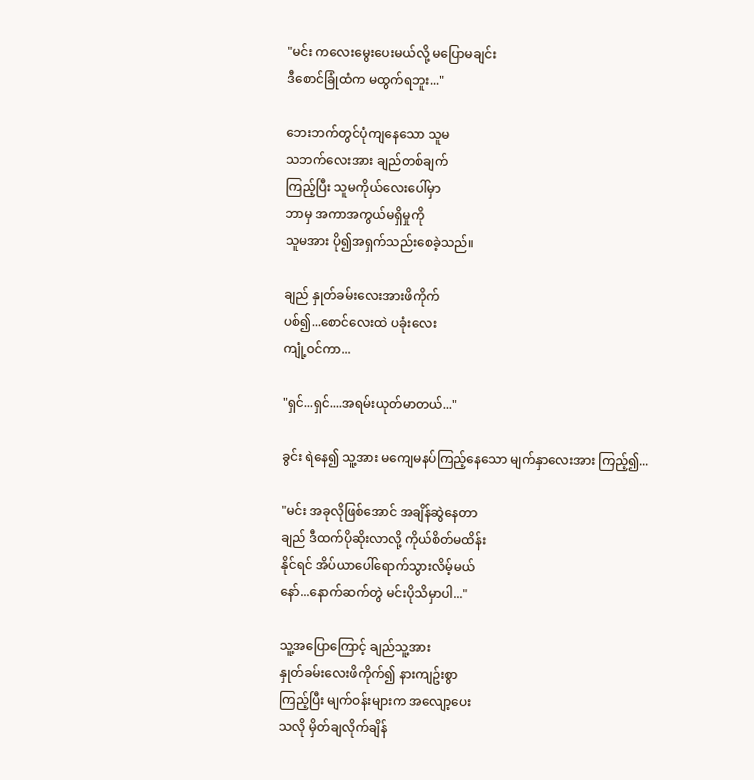"မင်း ကလေးမွေးပေးမယ်လို့ မပြောမချင်း
ဒီစောင်ခြုံထံက မထွက်ရဘူး..."

ဘေးဘက်တွင်ပုံကျနေသော သူမ
သဘက်လေးအား ချည်တစ်ချက်
ကြည့်ပြီး သူမကိုယ်လေးပေါ်မှာ
ဘာမှ အကာအကွယ်မရှိမှုကို
သူမအား ပို၍အရှက်သည်းစေခဲ့သည်။

ချည် နှုတ်ခမ်းလေးအားဖိကိုက်
ပစ်၍...စောင်လေးထဲ ပခုံးလေး
ကျုံ့ဝင်ကာ...

"ရှင်...ရှင်....အရမ်းယုတ်မာတယ်..."

ခွင်း ရဲနေ၍ သူ့အား မကျေမနပ်ကြည့်နေသော မျက်နှာလေးအား ကြည့်၍...

"မင်း အခုလိုဖြစ်အောင် အချိန်ဆွဲနေတာ
ချည် ဒီထက်ပိုဆိုးလာလို့ ကိုယ်စိတ်မထိန်း
နိုင်ရင် အိပ်ယာပေါ်ရောက်သွားလိမ့်မယ်
နော်...နောက်ဆက်တွဲ မင်းပိုသိမှာပါ..."

သူ့အပြောကြောင့် ချည်သူ့အား
နှုတ်ခမ်းလေးဖိကိုက်၍ နားကျဥ်းစွာ
ကြည့်ပြီး မျက်ဝန်းများက အလျော့ပေး
သလို မှိတ်ချလိုက်ချိန်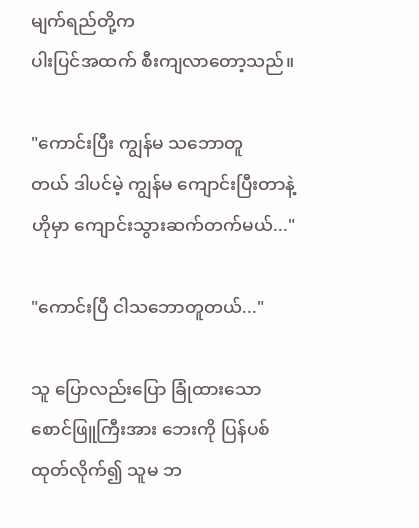မျက်ရည်တို့က
ပါးပြင်အထက် စီးကျလာတော့သည်။

"ကောင်းပြီး ကျွန်မ သဘောတူ
တယ် ဒါပင်မဲ့ ကျွန်မ ကျောင်းပြီးတာနဲ့
ဟိုမှာ ကျောင်းသွားဆက်တက်မယ်..."

"ကောင်းပြီ ငါသဘောတူတယ်..."

သူ ပြောလည်းပြော ခြုံထားသော
စောင်ဖြူကြီးအား ဘေးကို ပြန်ပစ်
ထုတ်လိုက်၍ သူမ ဘ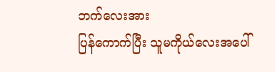ဘက်လေးအား
ပြန်ကောက်ပြီး သူမကိုယ်လေးအပေါ်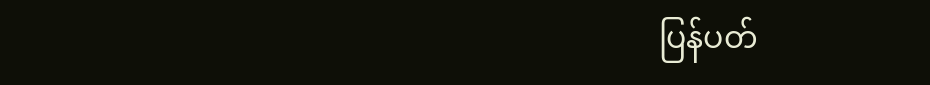ပြန်ပတ်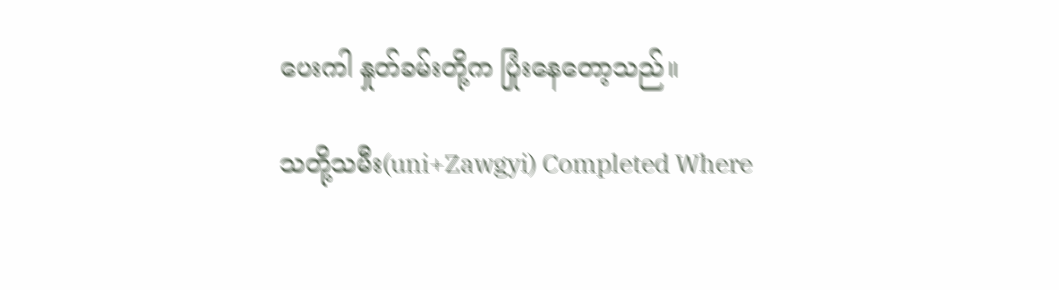ပေးကါ နှုတ်ခမ်းတို့က ပြုံးနေတော့သည်။

သတို့သမီး(uni+Zawgyi) Completed Where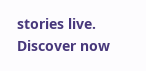stories live. Discover now